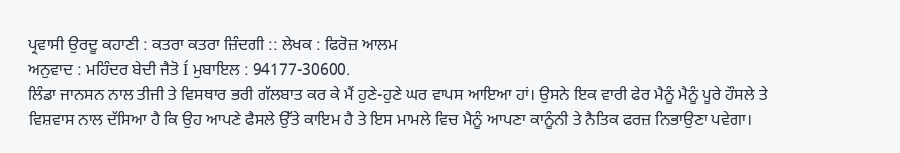ਪ੍ਰਵਾਸੀ ਉਰਦੂ ਕਹਾਣੀ : ਕਤਰਾ ਕਤਰਾ ਜ਼ਿੰਦਗੀ :: ਲੇਖਕ : ਫਿਰੋਜ਼ ਆਲਮ
ਅਨੁਵਾਦ : ਮਹਿੰਦਰ ਬੇਦੀ ਜੈਤੋ Í ਮੁਬਾਇਲ : 94177-30600.
ਲਿੰਡਾ ਜਾਨਸਨ ਨਾਲ ਤੀਜੀ ਤੇ ਵਿਸਥਾਰ ਭਰੀ ਗੱਲਬਾਤ ਕਰ ਕੇ ਮੈਂ ਹੁਣੇ-ਹੁਣੇ ਘਰ ਵਾਪਸ ਆਇਆ ਹਾਂ। ਉਸਨੇ ਇਕ ਵਾਰੀ ਫੇਰ ਮੈਨੂੰ ਮੈਨੂੰ ਪੂਰੇ ਹੌਸਲੇ ਤੇ ਵਿਸ਼ਵਾਸ ਨਾਲ ਦੱਸਿਆ ਹੈ ਕਿ ਉਹ ਆਪਣੇ ਫੈਸਲੇ ਉੱਤੇ ਕਾਇਮ ਹੈ ਤੇ ਇਸ ਮਾਮਲੇ ਵਿਚ ਮੈਨੂੰ ਆਪਣਾ ਕਾਨੂੰਨੀ ਤੇ ਨੈਤਿਕ ਫਰਜ਼ ਨਿਭਾਉਣਾ ਪਵੇਗਾ।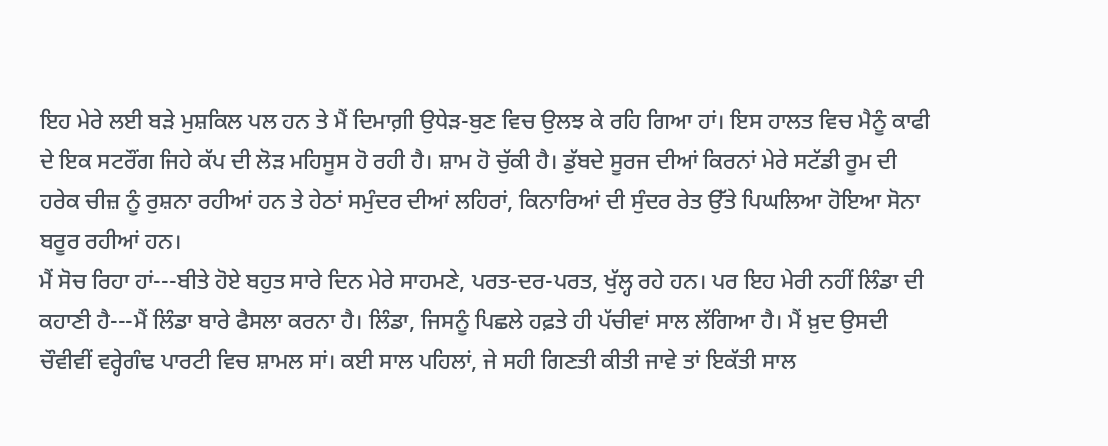ਇਹ ਮੇਰੇ ਲਈ ਬੜੇ ਮੁਸ਼ਕਿਲ ਪਲ ਹਨ ਤੇ ਮੈਂ ਦਿਮਾਗ਼ੀ ਉਧੇੜ-ਬੁਣ ਵਿਚ ਉਲਝ ਕੇ ਰਹਿ ਗਿਆ ਹਾਂ। ਇਸ ਹਾਲਤ ਵਿਚ ਮੈਨੂੰ ਕਾਫੀ ਦੇ ਇਕ ਸਟਰੌਂਗ ਜਿਹੇ ਕੱਪ ਦੀ ਲੋੜ ਮਹਿਸੂਸ ਹੋ ਰਹੀ ਹੈ। ਸ਼ਾਮ ਹੋ ਚੁੱਕੀ ਹੈ। ਡੁੱਬਦੇ ਸੂਰਜ ਦੀਆਂ ਕਿਰਨਾਂ ਮੇਰੇ ਸਟੱਡੀ ਰੂਮ ਦੀ ਹਰੇਕ ਚੀਜ਼ ਨੂੰ ਰੁਸ਼ਨਾ ਰਹੀਆਂ ਹਨ ਤੇ ਹੇਠਾਂ ਸਮੁੰਦਰ ਦੀਆਂ ਲਹਿਰਾਂ, ਕਿਨਾਰਿਆਂ ਦੀ ਸੁੰਦਰ ਰੇਤ ਉੱਤੇ ਪਿਘਲਿਆ ਹੋਇਆ ਸੋਨਾ ਬਰੂਰ ਰਹੀਆਂ ਹਨ।
ਮੈਂ ਸੋਚ ਰਿਹਾ ਹਾਂ---ਬੀਤੇ ਹੋਏ ਬਹੁਤ ਸਾਰੇ ਦਿਨ ਮੇਰੇ ਸਾਹਮਣੇ, ਪਰਤ-ਦਰ-ਪਰਤ, ਖੁੱਲ੍ਹ ਰਹੇ ਹਨ। ਪਰ ਇਹ ਮੇਰੀ ਨਹੀਂ ਲਿੰਡਾ ਦੀ ਕਹਾਣੀ ਹੈ---ਮੈਂ ਲਿੰਡਾ ਬਾਰੇ ਫੈਸਲਾ ਕਰਨਾ ਹੈ। ਲਿੰਡਾ, ਜਿਸਨੂੰ ਪਿਛਲੇ ਹਫ਼ਤੇ ਹੀ ਪੱਚੀਵਾਂ ਸਾਲ ਲੱਗਿਆ ਹੈ। ਮੈਂ ਖ਼ੁਦ ਉਸਦੀ ਚੌਵੀਵੀਂ ਵਰ੍ਹੇਗੰਢ ਪਾਰਟੀ ਵਿਚ ਸ਼ਾਮਲ ਸਾਂ। ਕਈ ਸਾਲ ਪਹਿਲਾਂ, ਜੇ ਸਹੀ ਗਿਣਤੀ ਕੀਤੀ ਜਾਵੇ ਤਾਂ ਇਕੱਤੀ ਸਾਲ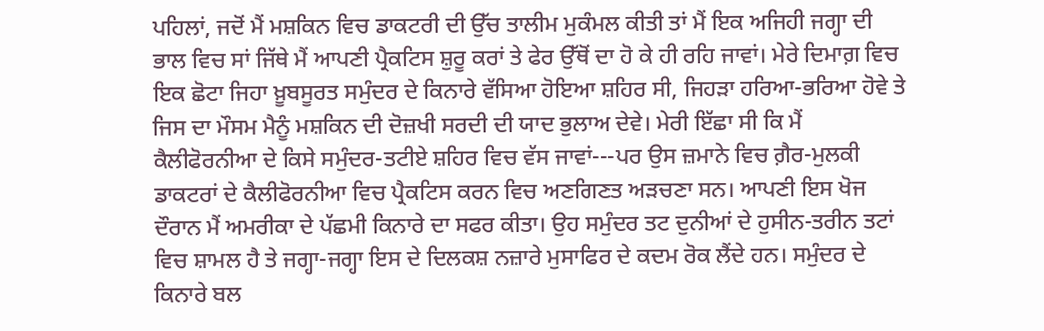ਪਹਿਲਾਂ, ਜਦੋਂ ਮੈਂ ਮਸ਼ਕਿਨ ਵਿਚ ਡਾਕਟਰੀ ਦੀ ਉੱਚ ਤਾਲੀਮ ਮੁਕੰਮਲ ਕੀਤੀ ਤਾਂ ਮੈਂ ਇਕ ਅਜਿਹੀ ਜਗ੍ਹਾ ਦੀ ਭਾਲ ਵਿਚ ਸਾਂ ਜਿੱਥੇ ਮੈਂ ਆਪਣੀ ਪ੍ਰੈਕਟਿਸ ਸ਼ੁਰੂ ਕਰਾਂ ਤੇ ਫੇਰ ਉੱਥੋਂ ਦਾ ਹੋ ਕੇ ਹੀ ਰਹਿ ਜਾਵਾਂ। ਮੇਰੇ ਦਿਮਾਗ਼ ਵਿਚ ਇਕ ਛੋਟਾ ਜਿਹਾ ਖ਼ੂਬਸੂਰਤ ਸਮੁੰਦਰ ਦੇ ਕਿਨਾਰੇ ਵੱਸਿਆ ਹੋਇਆ ਸ਼ਹਿਰ ਸੀ, ਜਿਹੜਾ ਹਰਿਆ-ਭਰਿਆ ਹੋਵੇ ਤੇ ਜਿਸ ਦਾ ਮੌਸਮ ਮੈਨੂੰ ਮਸ਼ਕਿਨ ਦੀ ਦੋਜ਼ਖੀ ਸਰਦੀ ਦੀ ਯਾਦ ਭੁਲਾਅ ਦੇਵੇ। ਮੇਰੀ ਇੱਛਾ ਸੀ ਕਿ ਮੈਂ ਕੈਲੀਫੋਰਨੀਆ ਦੇ ਕਿਸੇ ਸਮੁੰਦਰ-ਤਟੀਏ ਸ਼ਹਿਰ ਵਿਚ ਵੱਸ ਜਾਵਾਂ---ਪਰ ਉਸ ਜ਼ਮਾਨੇ ਵਿਚ ਗ਼ੈਰ-ਮੁਲਕੀ ਡਾਕਟਰਾਂ ਦੇ ਕੈਲੀਫੋਰਨੀਆ ਵਿਚ ਪ੍ਰੈਕਟਿਸ ਕਰਨ ਵਿਚ ਅਣਗਿਣਤ ਅੜਚਣਾ ਸਨ। ਆਪਣੀ ਇਸ ਖੋਜ ਦੌਰਾਨ ਮੈਂ ਅਮਰੀਕਾ ਦੇ ਪੱਛਮੀ ਕਿਨਾਰੇ ਦਾ ਸਫਰ ਕੀਤਾ। ਉਹ ਸਮੁੰਦਰ ਤਟ ਦੁਨੀਆਂ ਦੇ ਹੁਸੀਨ-ਤਰੀਨ ਤਟਾਂ ਵਿਚ ਸ਼ਾਮਲ ਹੈ ਤੇ ਜਗ੍ਹਾ-ਜਗ੍ਹਾ ਇਸ ਦੇ ਦਿਲਕਸ਼ ਨਜ਼ਾਰੇ ਮੁਸਾਫਿਰ ਦੇ ਕਦਮ ਰੋਕ ਲੈਂਦੇ ਹਨ। ਸਮੁੰਦਰ ਦੇ ਕਿਨਾਰੇ ਬਲ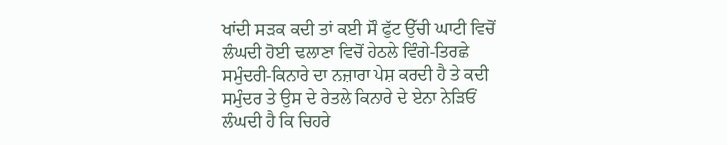ਖਾਂਦੀ ਸੜਕ ਕਦੀ ਤਾਂ ਕਈ ਸੌ ਫੁੱਟ ਉੱਚੀ ਘਾਟੀ ਵਿਚੋਂ ਲੰਘਦੀ ਹੋਈ ਢਲਾਣਾ ਵਿਚੋਂ ਹੇਠਲੇ ਵਿੰਗੇ-ਤਿਰਛੇ ਸਮੁੰਦਰੀ-ਕਿਨਾਰੇ ਦਾ ਨਜ਼ਾਰਾ ਪੇਸ਼ ਕਰਦੀ ਹੈ ਤੇ ਕਦੀ ਸਮੁੰਦਰ ਤੇ ਉਸ ਦੇ ਰੇਤਲੇ ਕਿਨਾਰੇ ਦੇ ਏਨਾ ਨੇੜਿਓਂ ਲੰਘਦੀ ਹੈ ਕਿ ਚਿਹਰੇ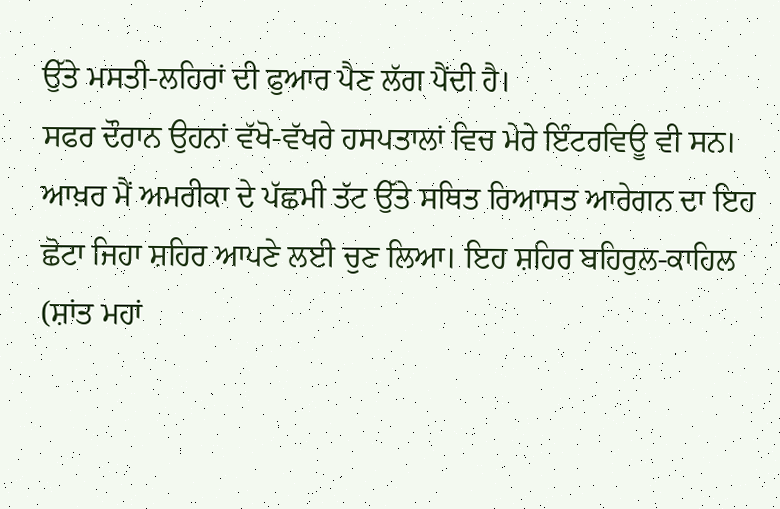ਉੱਤੇ ਮਸਤੀ-ਲਹਿਰਾਂ ਦੀ ਫੁਆਰ ਪੈਣ ਲੱਗ ਪੈਂਦੀ ਹੈ।
ਸਫਰ ਦੌਰਾਨ ਉਹਨਾਂ ਵੱਖੋ-ਵੱਖਰੇ ਹਸਪਤਾਲਾਂ ਵਿਚ ਮੇਰੇ ਇੰਟਰਵਿਊ ਵੀ ਸਨ। ਆਖ਼ਰ ਮੈਂ ਅਮਰੀਕਾ ਦੇ ਪੱਛਮੀ ਤੱਟ ਉੱਤੇ ਸਥਿਤ ਰਿਆਸਤ ਆਰੇਗਨ ਦਾ ਇਹ ਛੋਟਾ ਜਿਹਾ ਸ਼ਹਿਰ ਆਪਣੇ ਲਈ ਚੁਣ ਲਿਆ। ਇਹ ਸ਼ਹਿਰ ਬਹਿਰੁਲ-ਕਾਹਿਲ (ਸ਼ਾਂਤ ਮਹਾਂ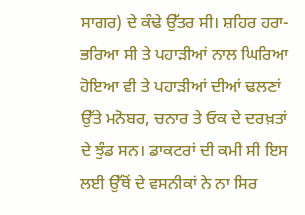ਸਾਗਰ) ਦੇ ਕੰਢੇ ਉੱਤਰ ਸੀ। ਸ਼ਹਿਰ ਹਰਾ-ਭਰਿਆ ਸੀ ਤੇ ਪਹਾੜੀਆਂ ਨਾਲ ਘਿਰਿਆ ਹੋਇਆ ਵੀ ਤੇ ਪਹਾੜੀਆਂ ਦੀਆਂ ਢਲਣਾਂ ਉੱਤੇ ਮਨੋਬਰ, ਚਨਾਰ ਤੇ ਓਕ ਦੇ ਦਰਖ਼ਤਾਂ ਦੇ ਝੁੰਡ ਸਨ। ਡਾਕਟਰਾਂ ਦੀ ਕਮੀ ਸੀ ਇਸ ਲਈ ਉੱਥੋਂ ਦੇ ਵਸਨੀਕਾਂ ਨੇ ਨਾ ਸਿਰ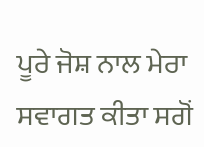ਪੂਰੇ ਜੋਸ਼ ਨਾਲ ਮੇਰਾ ਸਵਾਗਤ ਕੀਤਾ ਸਗੋਂ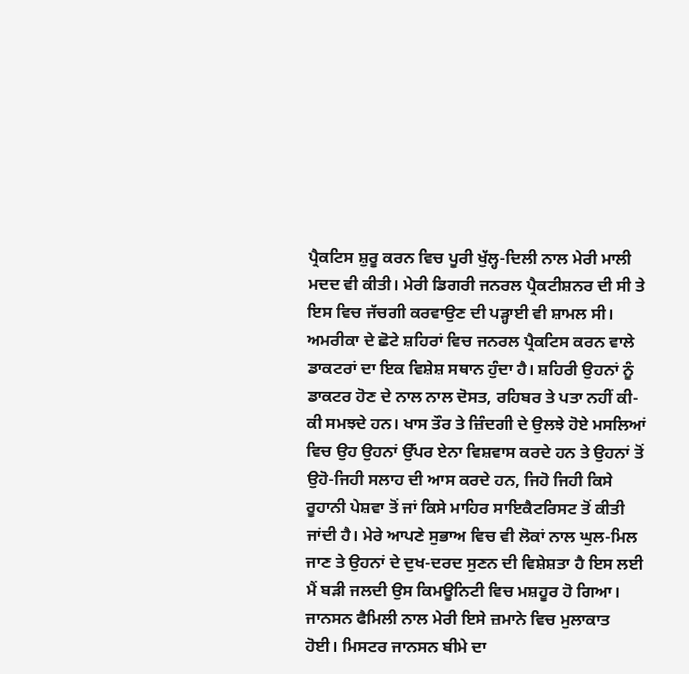ਪ੍ਰੈਕਟਿਸ ਸ਼ੁਰੂ ਕਰਨ ਵਿਚ ਪੂਰੀ ਖੁੱਲ੍ਹ-ਦਿਲੀ ਨਾਲ ਮੇਰੀ ਮਾਲੀ ਮਦਦ ਵੀ ਕੀਤੀ। ਮੇਰੀ ਡਿਗਰੀ ਜਨਰਲ ਪ੍ਰੈਕਟੀਸ਼ਨਰ ਦੀ ਸੀ ਤੇ ਇਸ ਵਿਚ ਜੱਚਗੀ ਕਰਵਾਉਣ ਦੀ ਪੜ੍ਹਾਈ ਵੀ ਸ਼ਾਮਲ ਸੀ।
ਅਮਰੀਕਾ ਦੇ ਛੋਟੇ ਸ਼ਹਿਰਾਂ ਵਿਚ ਜਨਰਲ ਪ੍ਰੈਕਟਿਸ ਕਰਨ ਵਾਲੇ ਡਾਕਟਰਾਂ ਦਾ ਇਕ ਵਿਸ਼ੇਸ਼ ਸਥਾਨ ਹੁੰਦਾ ਹੈ। ਸ਼ਹਿਰੀ ਉਹਨਾਂ ਨੂੰ ਡਾਕਟਰ ਹੋਣ ਦੇ ਨਾਲ ਨਾਲ ਦੋਸਤ, ਰਹਿਬਰ ਤੇ ਪਤਾ ਨਹੀਂ ਕੀ-ਕੀ ਸਮਝਦੇ ਹਨ। ਖਾਸ ਤੌਰ ਤੇ ਜ਼ਿੰਦਗੀ ਦੇ ਉਲਝੇ ਹੋਏ ਮਸਲਿਆਂ ਵਿਚ ਉਹ ਉਹਨਾਂ ਉੱਪਰ ਏਨਾ ਵਿਸ਼ਵਾਸ ਕਰਦੇ ਹਨ ਤੇ ਉਹਨਾਂ ਤੋਂ ਉਹੋ-ਜਿਹੀ ਸਲਾਹ ਦੀ ਆਸ ਕਰਦੇ ਹਨ, ਜਿਹੋ ਜਿਹੀ ਕਿਸੇ ਰੂਹਾਨੀ ਪੇਸ਼ਵਾ ਤੋਂ ਜਾਂ ਕਿਸੇ ਮਾਹਿਰ ਸਾਇਕੈਟਰਿਸਟ ਤੋਂ ਕੀਤੀ ਜਾਂਦੀ ਹੈ। ਮੇਰੇ ਆਪਣੇ ਸੁਭਾਅ ਵਿਚ ਵੀ ਲੋਕਾਂ ਨਾਲ ਘੁਲ-ਮਿਲ ਜਾਣ ਤੇ ਉਹਨਾਂ ਦੇ ਦੁਖ-ਦਰਦ ਸੁਣਨ ਦੀ ਵਿਸ਼ੇਸ਼ਤਾ ਹੈ ਇਸ ਲਈ ਮੈਂ ਬੜੀ ਜਲਦੀ ਉਸ ਕਿਮਊਨਿਟੀ ਵਿਚ ਮਸ਼ਹੂਰ ਹੋ ਗਿਆ।
ਜਾਨਸਨ ਫੈਮਿਲੀ ਨਾਲ ਮੇਰੀ ਇਸੇ ਜ਼ਮਾਨੇ ਵਿਚ ਮੁਲਾਕਾਤ ਹੋਈ। ਮਿਸਟਰ ਜਾਨਸਨ ਬੀਮੇ ਦਾ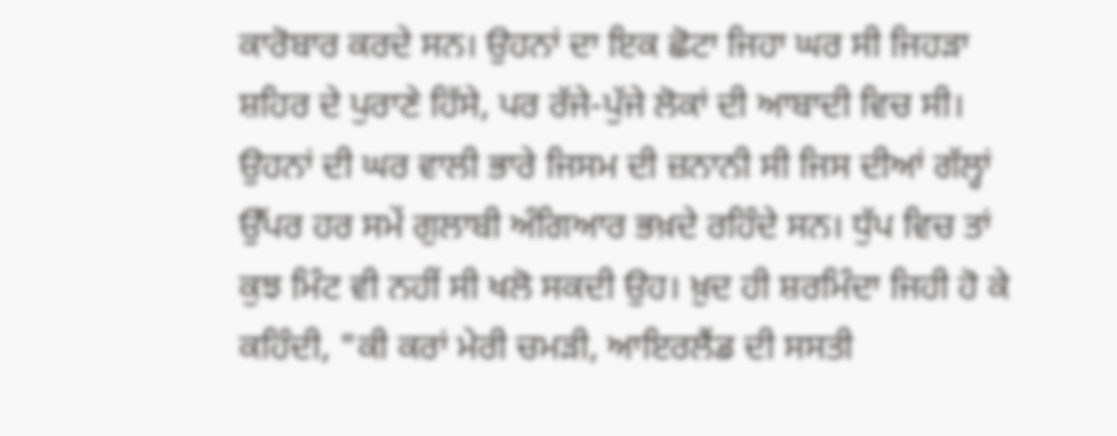ਕਾਰੋਬਾਰ ਕਰਦੇ ਸਨ। ਉਹਨਾਂ ਦਾ ਇਕ ਛੋਟਾ ਜਿਹਾ ਘਰ ਸੀ ਜਿਹੜਾ ਸ਼ਹਿਰ ਦੇ ਪੁਰਾਣੇ ਹਿੱਸੇ, ਪਰ ਰੱਜੇ-ਪੁੱਜੇ ਲੋਕਾਂ ਦੀ ਆਬਾਦੀ ਵਿਚ ਸੀ। ਉਹਨਾਂ ਦੀ ਘਰ ਵਾਲੀ ਭਾਰੇ ਜਿਸਮ ਦੀ ਜ਼ਨਾਨੀ ਸੀ ਜਿਸ ਦੀਆਂ ਗੱਲ੍ਹਾਂ ਉੱਪਰ ਹਰ ਸਮੇਂ ਗੁਲਾਬੀ ਅੰਗਿਆਰ ਭਖ਼ਦੇ ਰਹਿੰਦੇ ਸਨ। ਧੁੱਪ ਵਿਚ ਤਾਂ ਕੁਝ ਮਿੰਟ ਵੀ ਨਹੀਂ ਸੀ ਖਲੋ ਸਕਦੀ ਉਹ। ਖ਼ੁਦ ਹੀ ਸ਼ਰਮਿੰਦਾ ਜਿਹੀ ਹੋ ਕੇ ਕਹਿੰਦੀ, "ਕੀ ਕਰਾਂ ਮੇਰੀ ਚਮੜੀ, ਆਇਰਲੈਂਡ ਦੀ ਸਸਤੀ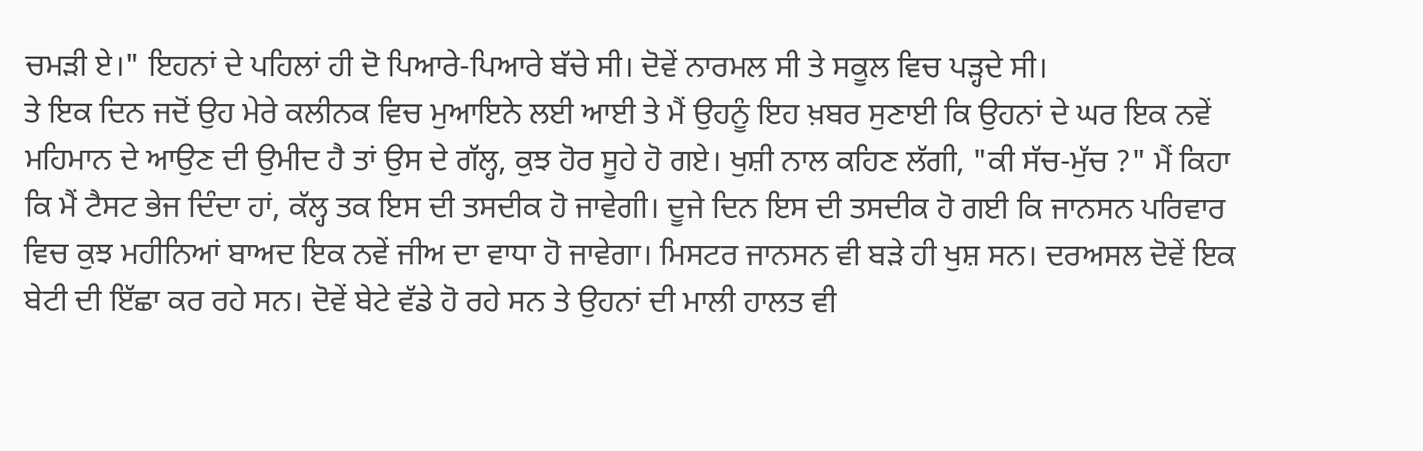ਚਮੜੀ ਏ।" ਇਹਨਾਂ ਦੇ ਪਹਿਲਾਂ ਹੀ ਦੋ ਪਿਆਰੇ-ਪਿਆਰੇ ਬੱਚੇ ਸੀ। ਦੋਵੇਂ ਨਾਰਮਲ ਸੀ ਤੇ ਸਕੂਲ ਵਿਚ ਪੜ੍ਹਦੇ ਸੀ।
ਤੇ ਇਕ ਦਿਨ ਜਦੋਂ ਉਹ ਮੇਰੇ ਕਲੀਨਕ ਵਿਚ ਮੁਆਇਨੇ ਲਈ ਆਈ ਤੇ ਮੈਂ ਉਹਨੂੰ ਇਹ ਖ਼ਬਰ ਸੁਣਾਈ ਕਿ ਉਹਨਾਂ ਦੇ ਘਰ ਇਕ ਨਵੇਂ ਮਹਿਮਾਨ ਦੇ ਆਉਣ ਦੀ ਉਮੀਦ ਹੈ ਤਾਂ ਉਸ ਦੇ ਗੱਲ੍ਹ, ਕੁਝ ਹੋਰ ਸੂਹੇ ਹੋ ਗਏ। ਖੁਸ਼ੀ ਨਾਲ ਕਹਿਣ ਲੱਗੀ, "ਕੀ ਸੱਚ-ਮੁੱਚ ?" ਮੈਂ ਕਿਹਾ ਕਿ ਮੈਂ ਟੈਸਟ ਭੇਜ ਦਿੰਦਾ ਹਾਂ, ਕੱਲ੍ਹ ਤਕ ਇਸ ਦੀ ਤਸਦੀਕ ਹੋ ਜਾਵੇਗੀ। ਦੂਜੇ ਦਿਨ ਇਸ ਦੀ ਤਸਦੀਕ ਹੋ ਗਈ ਕਿ ਜਾਨਸਨ ਪਰਿਵਾਰ ਵਿਚ ਕੁਝ ਮਹੀਨਿਆਂ ਬਾਅਦ ਇਕ ਨਵੇਂ ਜੀਅ ਦਾ ਵਾਧਾ ਹੋ ਜਾਵੇਗਾ। ਮਿਸਟਰ ਜਾਨਸਨ ਵੀ ਬੜੇ ਹੀ ਖੁਸ਼ ਸਨ। ਦਰਅਸਲ ਦੋਵੇਂ ਇਕ ਬੇਟੀ ਦੀ ਇੱਛਾ ਕਰ ਰਹੇ ਸਨ। ਦੋਵੇਂ ਬੇਟੇ ਵੱਡੇ ਹੋ ਰਹੇ ਸਨ ਤੇ ਉਹਨਾਂ ਦੀ ਮਾਲੀ ਹਾਲਤ ਵੀ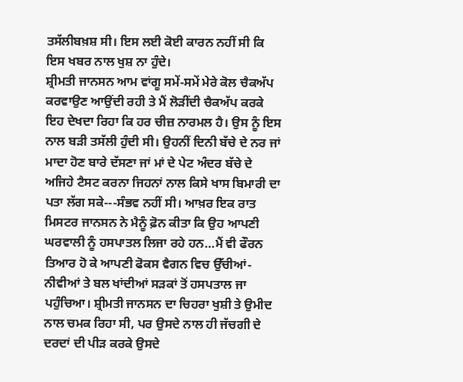ਤਸੱਲੀਬਖ਼ਸ਼ ਸੀ। ਇਸ ਲਈ ਕੋਈ ਕਾਰਨ ਨਹੀਂ ਸੀ ਕਿ ਇਸ ਖਬਰ ਨਾਲ ਖੁਸ਼ ਨਾ ਹੁੰਦੇ।
ਸ਼੍ਰੀਮਤੀ ਜਾਨਸਨ ਆਮ ਵਾਂਗੂ ਸਮੇਂ-ਸਮੇਂ ਮੇਰੇ ਕੋਲ ਚੈਕਅੱਪ ਕਰਵਾਉਣ ਆਉਂਦੀ ਰਹੀ ਤੇ ਮੈਂ ਲੋੜੀਂਦੀ ਚੈਕਅੱਪ ਕਰਕੇ ਇਹ ਦੇਖਦਾ ਰਿਹਾ ਕਿ ਹਰ ਚੀਜ਼ ਨਾਰਮਲ ਹੈ। ਉਸ ਨੂੰ ਇਸ ਨਾਲ ਬੜੀ ਤਸੱਲੀ ਹੁੰਦੀ ਸੀ। ਉਹਨੀਂ ਦਿਨੀ ਬੱਚੇ ਦੇ ਨਰ ਜਾਂ ਮਾਦਾ ਹੋਣ ਬਾਰੇ ਦੱਸਣਾ ਜਾਂ ਮਾਂ ਦੇ ਪੇਟ ਅੰਦਰ ਬੱਚੇ ਦੇ ਅਜਿਹੇ ਟੈਸਟ ਕਰਨਾ ਜਿਹਨਾਂ ਨਾਲ ਕਿਸੇ ਖਾਸ ਬਿਮਾਰੀ ਦਾ ਪਤਾ ਲੱਗ ਸਕੇ---ਸੰਭਵ ਨਹੀਂ ਸੀ। ਆਖ਼ਰ ਇਕ ਰਾਤ ਮਿਸਟਰ ਜਾਨਸਨ ਨੇ ਮੈਨੂੰ ਫ਼ੋਨ ਕੀਤਾ ਕਿ ਉਹ ਆਪਣੀ ਘਰਵਾਲੀ ਨੂੰ ਹਸਪਾਤਲ ਲਿਜਾ ਰਹੇ ਹਨ…ਮੈਂ ਵੀ ਫੌਰਨ ਤਿਆਰ ਹੋ ਕੇ ਆਪਣੀ ਫੋਕਸ ਵੈਗਨ ਵਿਚ ਉੱਚੀਆਂ-ਨੀਵੀਆਂ ਤੇ ਬਲ ਖਾਂਦੀਆਂ ਸੜਕਾਂ ਤੋਂ ਹਸਪਤਾਲ ਜਾ ਪਹੁੰਚਿਆ। ਸ਼੍ਰੀਮਤੀ ਜਾਨਸਨ ਦਾ ਚਿਹਰਾ ਖੁਸ਼ੀ ਤੇ ਉਮੀਦ ਨਾਲ ਚਮਕ ਰਿਹਾ ਸੀ, ਪਰ ਉਸਦੇ ਨਾਲ ਹੀ ਜੱਚਗੀ ਦੇ ਦਰਦਾਂ ਦੀ ਪੀੜ ਕਰਕੇ ਉਸਦੇ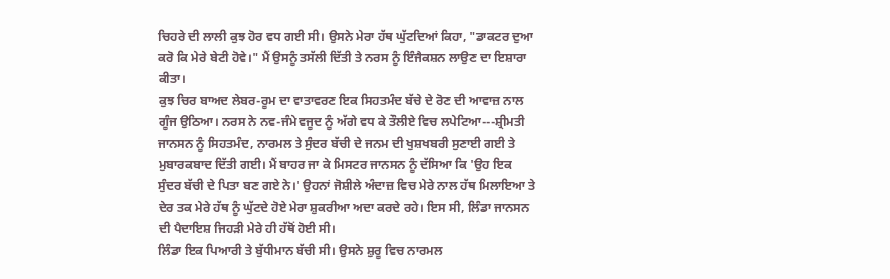ਚਿਹਰੇ ਦੀ ਲਾਲੀ ਕੁਝ ਹੋਰ ਵਧ ਗਈ ਸੀ। ਉਸਨੇ ਮੇਰਾ ਹੱਥ ਘੁੱਟਦਿਆਂ ਕਿਹਾ, "ਡਾਕਟਰ ਦੁਆ ਕਰੋ ਕਿ ਮੇਰੇ ਬੇਟੀ ਹੋਵੇ।" ਮੈਂ ਉਸਨੂੰ ਤਸੱਲੀ ਦਿੱਤੀ ਤੇ ਨਰਸ ਨੂੰ ਇੰਜੈਕਸ਼ਨ ਲਾਉਣ ਦਾ ਇਸ਼ਾਰਾ ਕੀਤਾ।
ਕੁਝ ਚਿਰ ਬਾਅਦ ਲੇਬਰ-ਰੂਮ ਦਾ ਵਾਤਾਵਰਣ ਇਕ ਸਿਹਤਮੰਦ ਬੱਚੇ ਦੇ ਰੋਣ ਦੀ ਆਵਾਜ਼ ਨਾਲ ਗੂੰਜ ਉਠਿਆ। ਨਰਸ ਨੇ ਨਵ-ਜੰਮੇ ਵਜੂਦ ਨੂੰ ਅੱਗੇ ਵਧ ਕੇ ਤੌਲੀਏ ਵਿਚ ਲਪੇਟਿਆ---ਸ਼੍ਰੀਮਤੀ ਜਾਨਸਨ ਨੂੰ ਸਿਹਤਮੰਦ, ਨਾਰਮਲ ਤੇ ਸੁੰਦਰ ਬੱਚੀ ਦੇ ਜਨਮ ਦੀ ਖੁਸ਼ਖਬਰੀ ਸੁਣਾਈ ਗਈ ਤੇ ਮੁਬਾਰਕਬਾਦ ਦਿੱਤੀ ਗਈ। ਮੈਂ ਬਾਹਰ ਜਾ ਕੇ ਮਿਸਟਰ ਜਾਨਸਨ ਨੂੰ ਦੱਸਿਆ ਕਿ 'ਉਹ ਇਕ ਸੁੰਦਰ ਬੱਚੀ ਦੇ ਪਿਤਾ ਬਣ ਗਏ ਨੇ।' ਉਹਨਾਂ ਜੋਸ਼ੀਲੇ ਅੰਦਾਜ਼ ਵਿਚ ਮੇਰੇ ਨਾਲ ਹੱਥ ਮਿਲਾਇਆ ਤੇ ਦੇਰ ਤਕ ਮੇਰੇ ਹੱਥ ਨੂੰ ਘੁੱਟਦੇ ਹੋਏ ਮੇਰਾ ਸ਼ੁਕਰੀਆ ਅਦਾ ਕਰਦੇ ਰਹੇ। ਇਸ ਸੀ, ਲਿੰਡਾ ਜਾਨਸਨ ਦੀ ਪੈਦਾਇਸ਼ ਜਿਹੜੀ ਮੇਰੇ ਹੀ ਹੱਥੋਂ ਹੋਈ ਸੀ।
ਲਿੰਡਾ ਇਕ ਪਿਆਰੀ ਤੇ ਬੁੱਧੀਮਾਨ ਬੱਚੀ ਸੀ। ਉਸਨੇ ਸ਼ੁਰੂ ਵਿਚ ਨਾਰਮਲ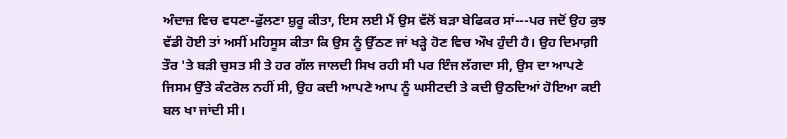ਅੰਦਾਜ਼ ਵਿਚ ਵਧਣਾ-ਫੁੱਲਣਾ ਸ਼ੁਰੂ ਕੀਤਾ, ਇਸ ਲਈ ਮੈਂ ਉਸ ਵੱਲੋਂ ਬੜਾ ਬੇਫਿਕਰ ਸਾਂ---ਪਰ ਜਦੋਂ ਉਹ ਕੁਝ ਵੱਡੀ ਹੋਈ ਤਾਂ ਅਸੀਂ ਮਹਿਸੂਸ ਕੀਤਾ ਕਿ ਉਸ ਨੂੰ ਉੱਠਣ ਜਾਂ ਖੜ੍ਹੇ ਹੋਣ ਵਿਚ ਔਖ ਹੁੰਦੀ ਹੈ। ਉਹ ਦਿਮਾਗ਼ੀ ਤੌਰ 'ਤੇ ਬੜੀ ਚੁਸਤ ਸੀ ਤੇ ਹਰ ਗੱਲ ਜਾਲਦੀ ਸਿਖ ਰਹੀ ਸੀ ਪਰ ਇੰਜ ਲੱਗਦਾ ਸੀ, ਉਸ ਦਾ ਆਪਣੇ ਜਿਸਮ ਉੱਤੇ ਕੰਟਰੋਲ ਨਹੀਂ ਸੀ, ਉਹ ਕਦੀ ਆਪਣੇ ਆਪ ਨੂੰ ਘਸੀਟਦੀ ਤੇ ਕਦੀ ਉਠਦਿਆਂ ਹੋਇਆ ਕਈ ਬਲ ਖਾ ਜਾਂਦੀ ਸੀ।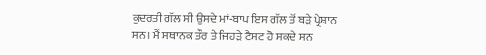ਕੁਦਰਤੀ ਗੱਲ ਸੀ ਉਸਦੇ ਮਾਂ-ਬਾਪ ਇਸ ਗੱਲ ਤੋਂ ਬੜੇ ਪ੍ਰੇਸ਼ਾਨ ਸਨ। ਮੈਂ ਸਥਾਨਕ ਤੌਰ ਤੇ ਜਿਹੜੇ ਟੈਸਟ ਹੋ ਸਕਦੇ ਸਨ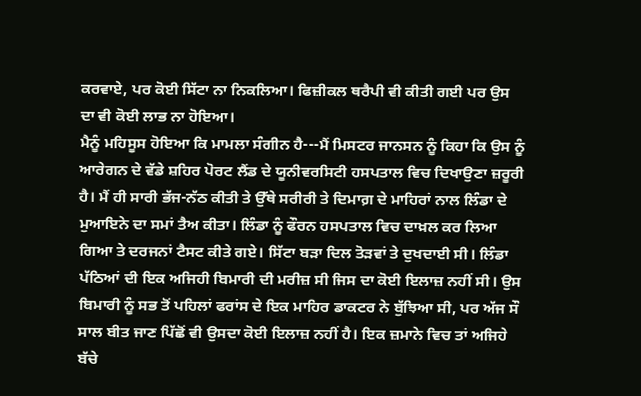ਕਰਵਾਏ, ਪਰ ਕੋਈ ਸਿੱਟਾ ਨਾ ਨਿਕਲਿਆ। ਫਿਜ਼ੀਕਲ ਥਰੈਪੀ ਵੀ ਕੀਤੀ ਗਈ ਪਰ ਉਸ ਦਾ ਵੀ ਕੋਈ ਲਾਭ ਨਾ ਹੋਇਆ।
ਮੈਨੂੰ ਮਹਿਸੂਸ ਹੋਇਆ ਕਿ ਮਾਮਲਾ ਸੰਗੀਨ ਹੈ---ਮੈਂ ਮਿਸਟਰ ਜਾਨਸਨ ਨੂੰ ਕਿਹਾ ਕਿ ਉਸ ਨੂੰ ਆਰੇਗਨ ਦੇ ਵੱਡੇ ਸ਼ਹਿਰ ਪੋਰਟ ਲੈਂਡ ਦੇ ਯੂਨੀਵਰਸਿਟੀ ਹਸਪਤਾਲ ਵਿਚ ਦਿਖਾਉਣਾ ਜ਼ਰੂਰੀ ਹੈ। ਮੈਂ ਹੀ ਸਾਰੀ ਭੱਜ-ਨੱਠ ਕੀਤੀ ਤੇ ਉੱਥੇ ਸਰੀਰੀ ਤੇ ਦਿਮਾਗ਼ ਦੇ ਮਾਹਿਰਾਂ ਨਾਲ ਲਿੰਡਾ ਦੇ ਮੁਆਇਨੇ ਦਾ ਸਮਾਂ ਤੈਅ ਕੀਤਾ। ਲਿੰਡਾ ਨੂੰ ਫੌਰਨ ਹਸਪਤਾਲ ਵਿਚ ਦਾਖ਼ਲ ਕਰ ਲਿਆ ਗਿਆ ਤੇ ਦਰਜਨਾਂ ਟੈਸਟ ਕੀਤੇ ਗਏ। ਸਿੱਟਾ ਬੜਾ ਦਿਲ ਤੋੜਵਾਂ ਤੇ ਦੁਖਦਾਈ ਸੀ। ਲਿੰਡਾ ਪੱਠਿਆਂ ਦੀ ਇਕ ਅਜਿਹੀ ਬਿਮਾਰੀ ਦੀ ਮਰੀਜ਼ ਸੀ ਜਿਸ ਦਾ ਕੋਈ ਇਲਾਜ਼ ਨਹੀਂ ਸੀ। ਉਸ ਬਿਮਾਰੀ ਨੂੰ ਸਭ ਤੋਂ ਪਹਿਲਾਂ ਫਰਾਂਸ ਦੇ ਇਕ ਮਾਹਿਰ ਡਾਕਟਰ ਨੇ ਬੁੱਝਿਆ ਸੀ, ਪਰ ਅੱਜ ਸੌ ਸਾਲ ਬੀਤ ਜਾਣ ਪਿੱਛੋਂ ਵੀ ਉਸਦਾ ਕੋਈ ਇਲਾਜ਼ ਨਹੀਂ ਹੈ। ਇਕ ਜ਼ਮਾਨੇ ਵਿਚ ਤਾਂ ਅਜਿਹੇ ਬੱਚੇ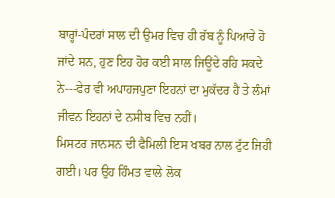ਬਾਰ੍ਹਾਂ-ਪੰਦਰਾਂ ਸਾਲ ਦੀ ਉਮਰ ਵਿਚ ਹੀ ਰੱਬ ਨੂੰ ਪਿਆਰੇ ਹੋ ਜਾਂਦੇ ਸਨ, ਹੁਣ ਇਹ ਹੋਰ ਕਈ ਸਾਲ ਜਿਊਂਦੇ ਰਹਿ ਸਕਦੇ ਨੇ---ਫੇਰ ਵੀ ਅਪਾਹਜਪੁਣਾ ਇਹਨਾਂ ਦਾ ਮੁਕੱਦਰ ਹੈ ਤੇ ਲੰਮਾਂ ਜੀਵਨ ਇਹਨਾਂ ਦੇ ਨਸੀਬ ਵਿਚ ਨਹੀਂ।
ਮਿਸਟਰ ਜਾਨਸਨ ਦੀ ਫੈਮਿਲੀ ਇਸ ਖਬਰ ਨਾਲ ਟੁੱਟ ਜਿਹੀ ਗਈ। ਪਰ ਉਹ ਹਿੰਮਤ ਵਾਲੇ ਲੋਕ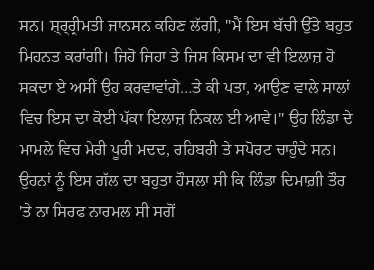ਸਨ। ਸ਼੍ਰ੍ਰ੍ਰੀਮਤੀ ਜਾਨਸਨ ਕਹਿਣ ਲੱਗੀ, "ਮੈਂ ਇਸ ਬੱਚੀ ਉੱਤੇ ਬਹੁਤ ਮਿਹਨਤ ਕਰਾਂਗੀ। ਜਿਹੋ ਜਿਹਾ ਤੇ ਜਿਸ ਕਿਸਮ ਦਾ ਵੀ ਇਲਾਜ਼ ਹੋ ਸਕਦਾ ਏ ਅਸੀਂ ਉਹ ਕਰਵਾਵਾਂਗੇ…ਤੇ ਕੀ ਪਤਾ, ਆਉਣ ਵਾਲੇ ਸਾਲਾਂ ਵਿਚ ਇਸ ਦਾ ਕੋਈ ਪੱਕਾ ਇਲਾਜ਼ ਨਿਕਲ ਈ ਆਵੇ।" ਉਹ ਲਿੰਡਾ ਦੇ ਮਾਮਲੇ ਵਿਚ ਮੇਰੀ ਪੂਰੀ ਮਦਦ, ਰਹਿਬਰੀ ਤੇ ਸਪੋਰਟ ਚਾਹੁੰਦੇ ਸਨ। ਉਹਨਾਂ ਨੂੰ ਇਸ ਗੱਲ ਦਾ ਬਹੁਤਾ ਹੌਸਲਾ ਸੀ ਕਿ ਲਿੰਡਾ ਦਿਮਾਗ਼ੀ ਤੌਰ 'ਤੇ ਨਾ ਸਿਰਫ ਨਾਰਮਲ ਸੀ ਸਗੋਂ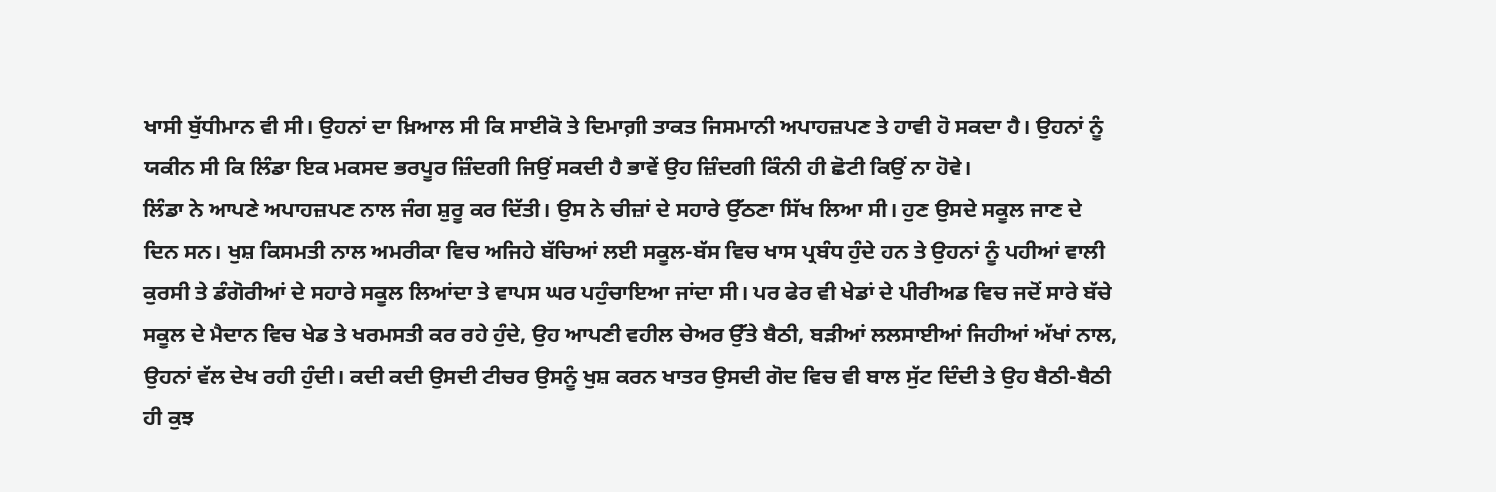ਖਾਸੀ ਬੁੱਧੀਮਾਨ ਵੀ ਸੀ। ਉਹਨਾਂ ਦਾ ਖ਼ਿਆਲ ਸੀ ਕਿ ਸਾਈਕੋ ਤੇ ਦਿਮਾਗ਼ੀ ਤਾਕਤ ਜਿਸਮਾਨੀ ਅਪਾਹਜ਼ਪਣ ਤੇ ਹਾਵੀ ਹੋ ਸਕਦਾ ਹੈ। ਉਹਨਾਂ ਨੂੰ ਯਕੀਨ ਸੀ ਕਿ ਲਿੰਡਾ ਇਕ ਮਕਸਦ ਭਰਪੂਰ ਜ਼ਿੰਦਗੀ ਜਿਉਂ ਸਕਦੀ ਹੈ ਭਾਵੇਂ ਉਹ ਜ਼ਿੰਦਗੀ ਕਿੰਨੀ ਹੀ ਛੋਟੀ ਕਿਉਂ ਨਾ ਹੋਵੇ।
ਲਿੰਡਾ ਨੇ ਆਪਣੇ ਅਪਾਹਜ਼ਪਣ ਨਾਲ ਜੰਗ ਸ਼ੁਰੂ ਕਰ ਦਿੱਤੀ। ਉਸ ਨੇ ਚੀਜ਼ਾਂ ਦੇ ਸਹਾਰੇ ਉੱਠਣਾ ਸਿੱਖ ਲਿਆ ਸੀ। ਹੁਣ ਉਸਦੇ ਸਕੂਲ ਜਾਣ ਦੇ ਦਿਨ ਸਨ। ਖੁਸ਼ ਕਿਸਮਤੀ ਨਾਲ ਅਮਰੀਕਾ ਵਿਚ ਅਜਿਹੇ ਬੱਚਿਆਂ ਲਈ ਸਕੂਲ-ਬੱਸ ਵਿਚ ਖਾਸ ਪ੍ਰਬੰਧ ਹੁੰਦੇ ਹਨ ਤੇ ਉਹਨਾਂ ਨੂੰ ਪਹੀਆਂ ਵਾਲੀ ਕੁਰਸੀ ਤੇ ਡੰਗੋਰੀਆਂ ਦੇ ਸਹਾਰੇ ਸਕੂਲ ਲਿਆਂਦਾ ਤੇ ਵਾਪਸ ਘਰ ਪਹੁੰਚਾਇਆ ਜਾਂਦਾ ਸੀ। ਪਰ ਫੇਰ ਵੀ ਖੇਡਾਂ ਦੇ ਪੀਰੀਅਡ ਵਿਚ ਜਦੋਂ ਸਾਰੇ ਬੱਚੇ ਸਕੂਲ ਦੇ ਮੈਦਾਨ ਵਿਚ ਖੇਡ ਤੇ ਖਰਮਸਤੀ ਕਰ ਰਹੇ ਹੁੰਦੇ, ਉਹ ਆਪਣੀ ਵਹੀਲ ਚੇਅਰ ਉੱਤੇ ਬੈਠੀ, ਬੜੀਆਂ ਲਲਸਾਈਆਂ ਜਿਹੀਆਂ ਅੱਖਾਂ ਨਾਲ, ਉਹਨਾਂ ਵੱਲ ਦੇਖ ਰਹੀ ਹੁੰਦੀ। ਕਦੀ ਕਦੀ ਉਸਦੀ ਟੀਚਰ ਉਸਨੂੰ ਖੁਸ਼ ਕਰਨ ਖਾਤਰ ਉਸਦੀ ਗੋਦ ਵਿਚ ਵੀ ਬਾਲ ਸੁੱਟ ਦਿੰਦੀ ਤੇ ਉਹ ਬੈਠੀ-ਬੈਠੀ ਹੀ ਕੁਝ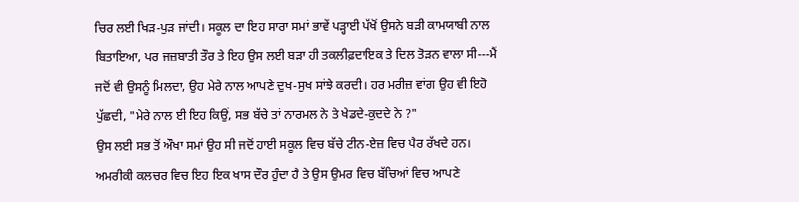ਚਿਰ ਲਈ ਖਿੜ-ਪੁੜ ਜਾਂਦੀ। ਸਕੂਲ ਦਾ ਇਹ ਸਾਰਾ ਸਮਾਂ ਭਾਵੇਂ ਪੜ੍ਹਾਈ ਪੱਖੋਂ ਉਸਨੇ ਬੜੀ ਕਾਮਯਾਬੀ ਨਾਲ ਬਿਤਾਇਆ, ਪਰ ਜਜ਼ਬਾਤੀ ਤੌਰ ਤੇ ਇਹ ਉਸ ਲਈ ਬੜਾ ਹੀ ਤਕਲੀਫ਼ਦਾਇਕ ਤੇ ਦਿਲ ਤੋੜਨ ਵਾਲਾ ਸੀ---ਮੈਂ ਜਦੋਂ ਵੀ ਉਸਨੂੰ ਮਿਲਦਾ, ਉਹ ਮੇਰੇ ਨਾਲ ਆਪਣੇ ਦੁਖ-ਸੁਖ ਸਾਂਝੇ ਕਰਦੀ। ਹਰ ਮਰੀਜ਼ ਵਾਂਗ ਉਹ ਵੀ ਇਹੋ ਪੁੱਛਦੀ, "ਮੇਰੇ ਨਾਲ ਈ ਇਹ ਕਿਉਂ, ਸਭ ਬੱਚੇ ਤਾਂ ਨਾਰਮਲ ਨੇ ਤੇ ਖੇਡਦੇ-ਕੁਦਦੇ ਨੇ ?"
ਉਸ ਲਈ ਸਭ ਤੋਂ ਔਖਾ ਸਮਾਂ ਉਹ ਸੀ ਜਦੋਂ ਹਾਈ ਸਕੂਲ ਵਿਚ ਬੱਚੇ ਟੀਨ-ਏਜ਼ ਵਿਚ ਪੈਰ ਰੱਖਦੇ ਹਨ। ਅਮਰੀਕੀ ਕਲਚਰ ਵਿਚ ਇਹ ਇਕ ਖਾਸ ਦੌਰ ਹੁੰਦਾ ਹੈ ਤੇ ਉਸ ਉਮਰ ਵਿਚ ਬੱਚਿਆਂ ਵਿਚ ਆਪਣੇ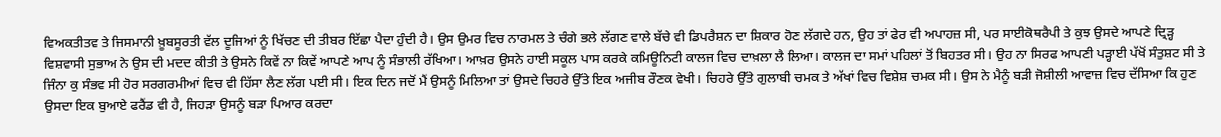ਵਿਅਕਤੀਤਵ ਤੇ ਜਿਸਮਾਨੀ ਖ਼ੂਬਸੂਰਤੀ ਵੱਲ ਦੂਜਿਆਂ ਨੂੰ ਖਿੱਚਣ ਦੀ ਤੀਬਰ ਇੱਛਾ ਪੈਦਾ ਹੁੰਦੀ ਹੈ। ਉਸ ਉਮਰ ਵਿਚ ਨਾਰਮਲ ਤੇ ਚੰਗੇ ਭਲੇ ਲੱਗਣ ਵਾਲੇ ਬੱਚੇ ਵੀ ਡਿਪਰੈਸ਼ਨ ਦਾ ਸ਼ਿਕਾਰ ਹੋਣ ਲੱਗਦੇ ਹਨ, ਉਹ ਤਾਂ ਫੇਰ ਵੀ ਅਪਾਹਜ਼ ਸੀ, ਪਰ ਸਾਈਕੋਥਰੈਪੀ ਤੇ ਕੁਝ ਉਸਦੇ ਆਪਣੇ ਦ੍ਰਿੜ੍ਹ ਵਿਸ਼ਵਾਸੀ ਸੁਭਾਅ ਨੇ ਉਸ ਦੀ ਮਦਦ ਕੀਤੀ ਤੇ ਉਸਨੇ ਕਿਵੇਂ ਨਾ ਕਿਵੇਂ ਆਪਣੇ ਆਪ ਨੂੰ ਸੰਭਾਲੀ ਰੱਖਿਆ। ਆਖ਼ਰ ਉਸਨੇ ਹਾਈ ਸਕੂਲ ਪਾਸ ਕਰਕੇ ਕਮਿਊਨਿਟੀ ਕਾਲਜ ਵਿਚ ਦਾਖ਼ਲਾ ਲੈ ਲਿਆ। ਕਾਲਜ ਦਾ ਸਮਾਂ ਪਹਿਲਾਂ ਤੋਂ ਬਿਹਤਰ ਸੀ। ਉਹ ਨਾ ਸਿਰਫ ਆਪਣੀ ਪੜ੍ਹਾਈ ਪੱਖੋਂ ਸੰਤੁਸ਼ਟ ਸੀ ਤੇ ਜਿੰਨਾ ਕੁ ਸੰਭਵ ਸੀ ਹੋਰ ਸਰਗਰਮੀਆਂ ਵਿਚ ਵੀ ਹਿੱਸਾ ਲੈਣ ਲੱਗ ਪਈ ਸੀ। ਇਕ ਦਿਨ ਜਦੋਂ ਮੈਂ ਉਸਨੂੰ ਮਿਲਿਆ ਤਾਂ ਉਸਦੇ ਚਿਹਰੇ ਉੱਤੇ ਇਕ ਅਜੀਬ ਰੌਣਕ ਵੇਖੀ। ਚਿਹਰੇ ਉੱਤੇ ਗੁਲਾਬੀ ਚਮਕ ਤੇ ਅੱਖਾਂ ਵਿਚ ਵਿਸ਼ੇਸ਼ ਚਮਕ ਸੀ। ਉਸ ਨੇ ਮੈਨੂੰ ਬੜੀ ਜੋਸ਼ੀਲੀ ਆਵਾਜ਼ ਵਿਚ ਦੱਸਿਆ ਕਿ ਹੁਣ ਉਸਦਾ ਇਕ ਬੁਆਏ ਫਰੈਂਡ ਵੀ ਹੈ, ਜਿਹੜਾ ਉਸਨੂੰ ਬੜਾ ਪਿਆਰ ਕਰਦਾ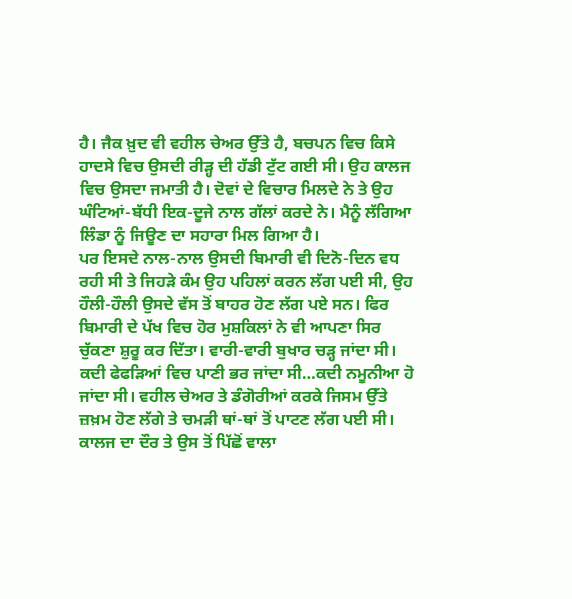ਹੈ। ਜੈਕ ਖ਼ੁਦ ਵੀ ਵਹੀਲ ਚੇਅਰ ਉੱਤੇ ਹੈ, ਬਚਪਨ ਵਿਚ ਕਿਸੇ ਹਾਦਸੇ ਵਿਚ ਉਸਦੀ ਰੀੜ੍ਹ ਦੀ ਹੱਡੀ ਟੁੱਟ ਗਈ ਸੀ। ਉਹ ਕਾਲਜ ਵਿਚ ਉਸਦਾ ਜਮਾਤੀ ਹੈ। ਦੋਵਾਂ ਦੇ ਵਿਚਾਰ ਮਿਲਦੇ ਨੇ ਤੇ ਉਹ ਘੰਟਿਆਂ-ਬੱਧੀ ਇਕ-ਦੂਜੇ ਨਾਲ ਗੱਲਾਂ ਕਰਦੇ ਨੇ। ਮੈਨੂੰ ਲੱਗਿਆ ਲਿੰਡਾ ਨੂੰ ਜਿਊਣ ਦਾ ਸਹਾਰਾ ਮਿਲ ਗਿਆ ਹੈ।
ਪਰ ਇਸਦੇ ਨਾਲ-ਨਾਲ ਉਸਦੀ ਬਿਮਾਰੀ ਵੀ ਦਿਨੋ-ਦਿਨ ਵਧ ਰਹੀ ਸੀ ਤੇ ਜਿਹੜੇ ਕੰਮ ਉਹ ਪਹਿਲਾਂ ਕਰਨ ਲੱਗ ਪਈ ਸੀ, ਉਹ ਹੌਲੀ-ਹੌਲੀ ਉਸਦੇ ਵੱਸ ਤੋਂ ਬਾਹਰ ਹੋਣ ਲੱਗ ਪਏ ਸਨ। ਫਿਰ ਬਿਮਾਰੀ ਦੇ ਪੱਖ ਵਿਚ ਹੋਰ ਮੁਸ਼ਕਿਲਾਂ ਨੇ ਵੀ ਆਪਣਾ ਸਿਰ ਚੁੱਕਣਾ ਸ਼ੁਰੂ ਕਰ ਦਿੱਤਾ। ਵਾਰੀ-ਵਾਰੀ ਬੁਖਾਰ ਚੜ੍ਹ ਜਾਂਦਾ ਸੀ। ਕਦੀ ਫੇਫੜਿਆਂ ਵਿਚ ਪਾਣੀ ਭਰ ਜਾਂਦਾ ਸੀ…ਕਦੀ ਨਮੂਨੀਆ ਹੋ ਜਾਂਦਾ ਸੀ। ਵਹੀਲ ਚੇਅਰ ਤੇ ਡੰਗੋਰੀਆਂ ਕਰਕੇ ਜਿਸਮ ਉੱਤੇ ਜ਼ਖ਼ਮ ਹੋਣ ਲੱਗੇ ਤੇ ਚਮੜੀ ਥਾਂ-ਥਾਂ ਤੋਂ ਪਾਟਣ ਲੱਗ ਪਈ ਸੀ। ਕਾਲਜ ਦਾ ਦੌਰ ਤੇ ਉਸ ਤੋਂ ਪਿੱਛੋਂ ਵਾਲਾ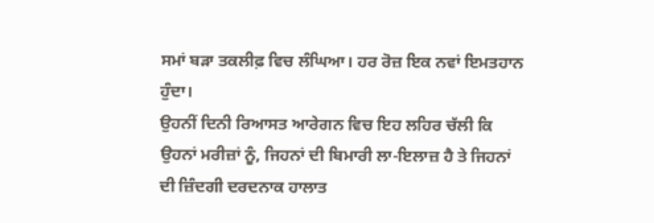ਸਮਾਂ ਬੜਾ ਤਕਲੀਫ਼ ਵਿਚ ਲੰਘਿਆ। ਹਰ ਰੋਜ਼ ਇਕ ਨਵਾਂ ਇਮਤਹਾਨ ਹੁੰਦਾ।
ਉਹਨੀਂ ਦਿਨੀ ਰਿਆਸਤ ਆਰੇਗਨ ਵਿਚ ਇਹ ਲਹਿਰ ਚੱਲੀ ਕਿ ਉਹਨਾਂ ਮਰੀਜ਼ਾਂ ਨੂੰ, ਜਿਹਨਾਂ ਦੀ ਬਿਮਾਰੀ ਲਾ-ਇਲਾਜ਼ ਹੈ ਤੇ ਜਿਹਨਾਂ ਦੀ ਜ਼ਿੰਦਗੀ ਦਰਦਨਾਕ ਹਾਲਾਤ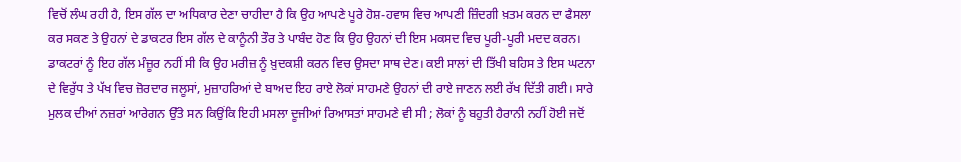ਵਿਚੋਂ ਲੰਘ ਰਹੀ ਹੈ, ਇਸ ਗੱਲ ਦਾ ਅਧਿਕਾਰ ਦੇਣਾ ਚਾਹੀਦਾ ਹੈ ਕਿ ਉਹ ਆਪਣੇ ਪੂਰੇ ਹੋਸ਼-ਹਵਾਸ ਵਿਚ ਆਪਣੀ ਜ਼ਿੰਦਗੀ ਖ਼ਤਮ ਕਰਨ ਦਾ ਫੈਸਲਾ ਕਰ ਸਕਣ ਤੇ ਉਹਨਾਂ ਦੇ ਡਾਕਟਰ ਇਸ ਗੱਲ ਦੇ ਕਾਨੂੰਨੀ ਤੌਰ ਤੇ ਪਾਬੰਦ ਹੋਣ ਕਿ ਉਹ ਉਹਨਾਂ ਦੀ ਇਸ ਮਕਸਦ ਵਿਚ ਪੂਰੀ-ਪੂਰੀ ਮਦਦ ਕਰਨ। ਡਾਕਟਰਾਂ ਨੂੰ ਇਹ ਗੱਲ ਮੰਜ਼ੂਰ ਨਹੀਂ ਸੀ ਕਿ ਉਹ ਮਰੀਜ਼ ਨੂੰ ਖ਼ੁਦਕਸ਼ੀ ਕਰਨ ਵਿਚ ਉਸਦਾ ਸਾਥ ਦੇਣ। ਕਈ ਸਾਲਾਂ ਦੀ ਤਿੱਖੀ ਬਹਿਸ ਤੇ ਇਸ ਘਟਨਾ ਦੇ ਵਿਰੁੱਧ ਤੇ ਪੱਖ ਵਿਚ ਜ਼ੋਰਦਾਰ ਜਲੂਸਾਂ, ਮੁਜ਼ਾਹਰਿਆਂ ਦੇ ਬਾਅਦ ਇਹ ਰਾਏ ਲੋਕਾਂ ਸਾਹਮਣੇ ਉਹਨਾਂ ਦੀ ਰਾਏ ਜਾਣਨ ਲਈ ਰੱਖ ਦਿੱਤੀ ਗਈ। ਸਾਰੇ ਮੁਲਕ ਦੀਆਂ ਨਜ਼ਰਾਂ ਆਰੇਗਨ ਉੱਤੇ ਸਨ ਕਿਉਂਕਿ ਇਹੀ ਮਸਲਾ ਦੂਜੀਆਂ ਰਿਆਸਤਾਂ ਸਾਹਮਣੇ ਵੀ ਸੀ ; ਲੋਕਾਂ ਨੂੰ ਬਹੁਤੀ ਹੈਰਾਨੀ ਨਹੀਂ ਹੋਈ ਜਦੋਂ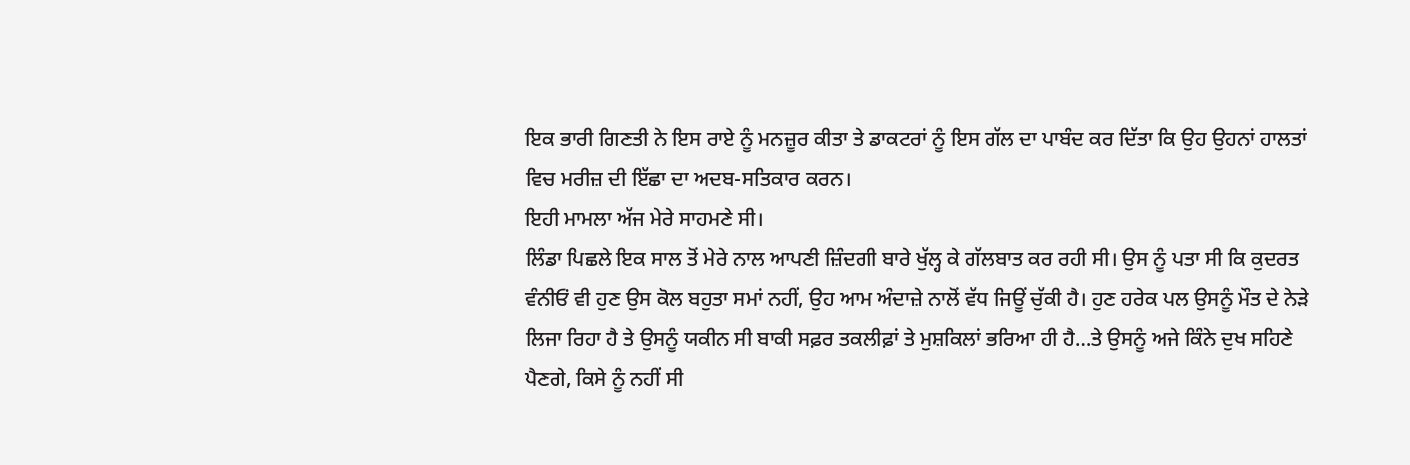ਇਕ ਭਾਰੀ ਗਿਣਤੀ ਨੇ ਇਸ ਰਾਏ ਨੂੰ ਮਨਜ਼ੂਰ ਕੀਤਾ ਤੇ ਡਾਕਟਰਾਂ ਨੂੰ ਇਸ ਗੱਲ ਦਾ ਪਾਬੰਦ ਕਰ ਦਿੱਤਾ ਕਿ ਉਹ ਉਹਨਾਂ ਹਾਲਤਾਂ ਵਿਚ ਮਰੀਜ਼ ਦੀ ਇੱਛਾ ਦਾ ਅਦਬ-ਸਤਿਕਾਰ ਕਰਨ।
ਇਹੀ ਮਾਮਲਾ ਅੱਜ ਮੇਰੇ ਸਾਹਮਣੇ ਸੀ।
ਲਿੰਡਾ ਪਿਛਲੇ ਇਕ ਸਾਲ ਤੋਂ ਮੇਰੇ ਨਾਲ ਆਪਣੀ ਜ਼ਿੰਦਗੀ ਬਾਰੇ ਖੁੱਲ੍ਹ ਕੇ ਗੱਲਬਾਤ ਕਰ ਰਹੀ ਸੀ। ਉਸ ਨੂੰ ਪਤਾ ਸੀ ਕਿ ਕੁਦਰਤ ਵੰਨੀਓਂ ਵੀ ਹੁਣ ਉਸ ਕੋਲ ਬਹੁਤਾ ਸਮਾਂ ਨਹੀਂ, ਉਹ ਆਮ ਅੰਦਾਜ਼ੇ ਨਾਲੋਂ ਵੱਧ ਜਿਊਂ ਚੁੱਕੀ ਹੈ। ਹੁਣ ਹਰੇਕ ਪਲ ਉਸਨੂੰ ਮੌਤ ਦੇ ਨੇੜੇ ਲਿਜਾ ਰਿਹਾ ਹੈ ਤੇ ਉਸਨੂੰ ਯਕੀਨ ਸੀ ਬਾਕੀ ਸਫ਼ਰ ਤਕਲੀਫ਼ਾਂ ਤੇ ਮੁਸ਼ਕਿਲਾਂ ਭਰਿਆ ਹੀ ਹੈ…ਤੇ ਉਸਨੂੰ ਅਜੇ ਕਿੰਨੇ ਦੁਖ ਸਹਿਣੇ ਪੈਣਗੇ, ਕਿਸੇ ਨੂੰ ਨਹੀਂ ਸੀ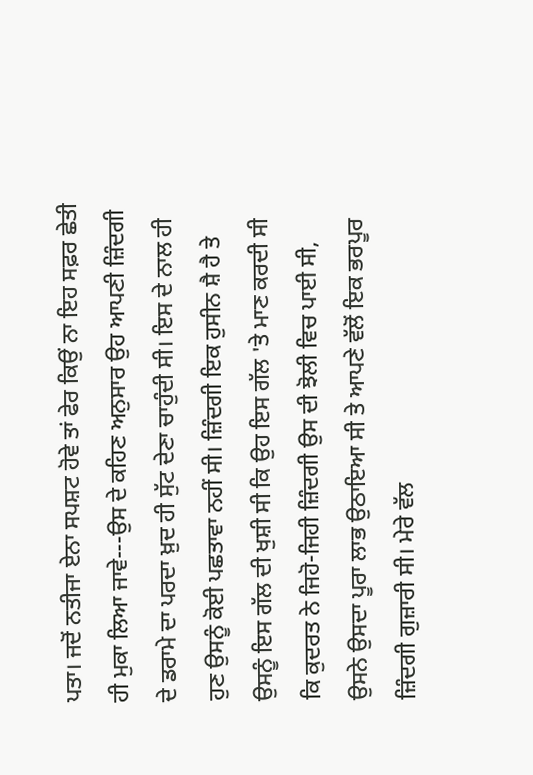ਪਤਾ। ਜਦੋਂ ਨਤੀਜਾ ਏਨਾ ਸਪਸ਼ਟ ਹੋਵੇ ਤਾਂ ਫੇਰ ਕਿਉਂ ਨਾ ਇਹ ਸਫ਼ਰ ਛੇਤੀ ਹੀ ਮੁਕਾ ਲਿਆ ਜਾਵੇ---ਉਸ ਦੇ ਕਹਿਣ ਅਨੁਸਾਰ ਉਹ ਆਪਣੀ ਜ਼ਿੰਦਗੀ ਦੇ ਡਰਾਮੇ ਦਾ ਪਰਦਾ ਖ਼ੁਦ ਹੀ ਸੁੱਟ ਦੇਣਾ ਚਾਹੁੰਦੀ ਸੀ। ਇਸ ਦੇ ਨਾਲ ਹੀ ਹੁਣ ਉਸਨੂੰ ਕੋਈ ਪਛਤਾਵਾ ਨਹੀਂ ਸੀ। ਜ਼ਿੰਦਗੀ ਇਕ ਹੁਸੀਨ ਸ਼ੈ ਹੈ ਤੇ ਉਸਨੂੰ ਇਸ ਗੱਲ ਦੀ ਖੁਸ਼ੀ ਸੀ ਕਿ ਉਹ ਇਸ ਗੱਲ 'ਤੇ ਮਾਣ ਕਰਦੀ ਸੀ ਕਿ ਕੁਦਰਤ ਨੇ ਜਿਹੋ-ਜਿਹੀ ਜ਼ਿੰਦਗੀ ਉਸ ਦੀ ਝੋਲੀ ਵਿਚ ਪਾਈ ਸੀ, ਉਸਨੇ ਉਸਦਾ ਪੂਰਾ ਲਾਭ ਉਠਾਇਆ ਸੀ ਤੇ ਆਪਣੇ ਵੱਲੋਂ ਇਕ ਭਰਪੂਰ ਜ਼ਿੰਦਗੀ ਗੁਜ਼ਾਰੀ ਸੀ। ਮੇਰੇ ਵੱਲ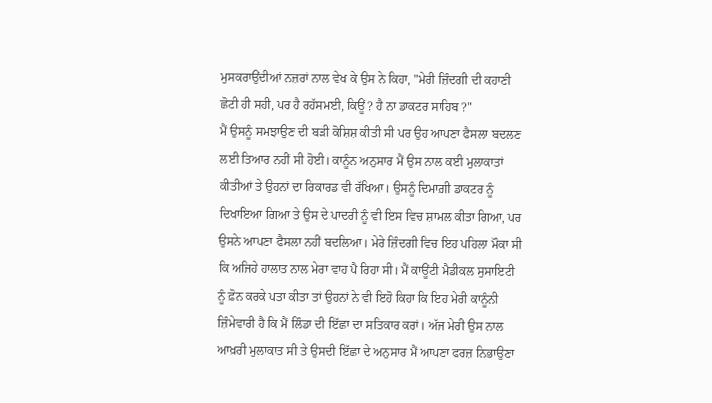ਮੁਸਕਰਾਉਂਦੀਆਂ ਨਜ਼ਰਾਂ ਨਾਲ ਵੇਖ ਕੇ ਉਸ ਨੇ ਕਿਹਾ, "ਮੇਰੀ ਜ਼ਿੰਦਗੀ ਦੀ ਕਹਾਣੀ ਛੋਟੀ ਹੀ ਸਹੀ, ਪਰ ਹੈ ਰਹੱਸਮਈ, ਕਿਊਂ ? ਹੈ ਨਾ ਡਾਕਟਰ ਸਾਹਿਬ ?"
ਮੈਂ ਉਸਨੂੰ ਸਮਝਾਉਣ ਦੀ ਬੜੀ ਕੋਸ਼ਿਸ਼ ਕੀਤੀ ਸੀ ਪਰ ਉਹ ਆਪਣਾ ਫੈਸਲਾ ਬਦਲਣ ਲਈ ਤਿਆਰ ਨਹੀਂ ਸੀ ਹੋਈ। ਕਾਨੂੰਨ ਅਨੁਸਾਰ ਮੈਂ ਉਸ ਨਾਲ ਕਈ ਮੁਲਾਕਾਤਾਂ ਕੀਤੀਆਂ ਤੇ ਉਹਨਾਂ ਦਾ ਰਿਕਾਰਡ ਵੀ ਰੱਖਿਆ। ਉਸਨੂੰ ਦਿਮਾਗ਼ੀ ਡਾਕਟਰ ਨੂੰ ਦਿਖਾਇਆ ਗਿਆ ਤੇ ਉਸ ਦੇ ਪਾਦਰੀ ਨੂੰ ਵੀ ਇਸ ਵਿਚ ਸ਼ਾਮਲ ਕੀਤਾ ਗਿਆ, ਪਰ ਉਸਨੇ ਆਪਣਾ ਫੈਸਲਾ ਨਹੀਂ ਬਦਲਿਆ। ਮੇਰੇ ਜ਼ਿੰਦਗੀ ਵਿਚ ਇਹ ਪਹਿਲਾ ਮੌਕਾ ਸੀ ਕਿ ਅਜਿਹੇ ਹਾਲਾਤ ਨਾਲ ਮੇਰਾ ਵਾਹ ਪੈ ਰਿਹਾ ਸੀ। ਮੈਂ ਕਾਊਂਟੀ ਮੈਡੀਕਲ ਸੁਸਾਇਟੀ ਨੂੰ ਫ਼ੋਨ ਕਰਕੇ ਪਤਾ ਕੀਤਾ ਤਾਂ ਉਹਨਾਂ ਨੇ ਵੀ ਇਹੋ ਕਿਹਾ ਕਿ ਇਹ ਮੇਰੀ ਕਾਨੂੰਨੀ ਜ਼ਿੰਮੇਵਾਰੀ ਹੈ ਕਿ ਮੈਂ ਲਿੰਡਾ ਦੀ ਇੱਛਾ ਦਾ ਸਤਿਕਾਰ ਕਰਾਂ। ਅੱਜ ਮੇਰੀ ਉਸ ਨਾਲ ਆਖ਼ਰੀ ਮੁਲਾਕਾਤ ਸੀ ਤੇ ਉਸਦੀ ਇੱਛਾ ਦੇ ਅਨੁਸਾਰ ਮੈਂ ਆਪਣਾ ਫਰਜ਼ ਨਿਭਾਉਣਾ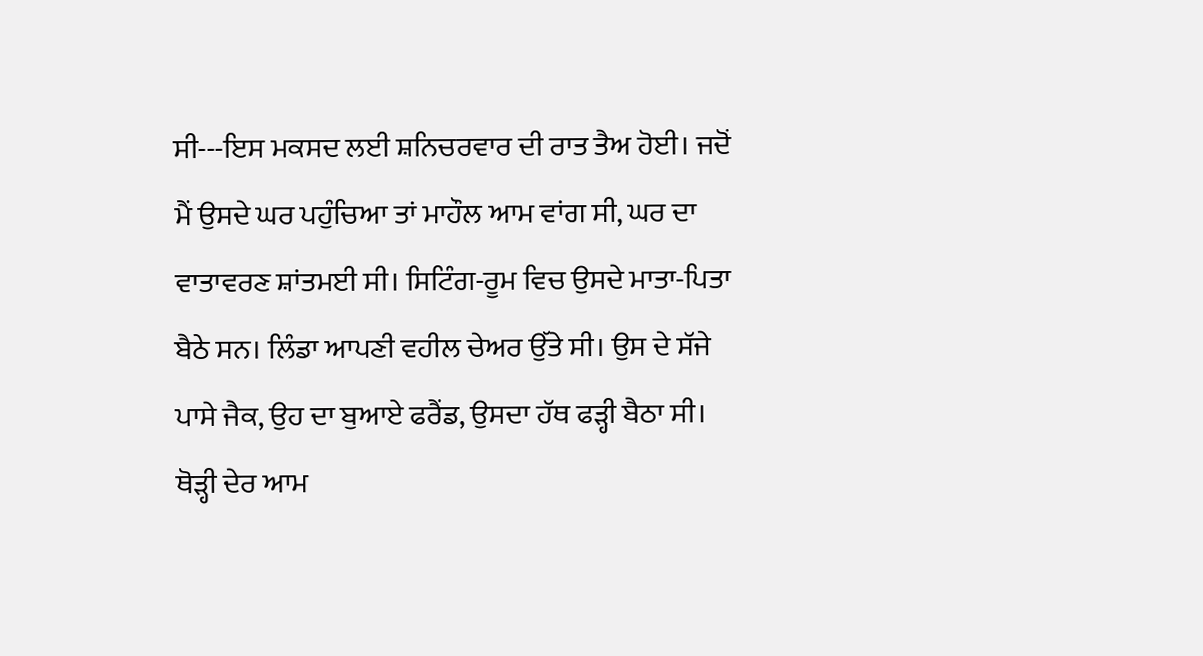ਸੀ---ਇਸ ਮਕਸਦ ਲਈ ਸ਼ਨਿਚਰਵਾਰ ਦੀ ਰਾਤ ਤੈਅ ਹੋਈ। ਜਦੋਂ ਮੈਂ ਉਸਦੇ ਘਰ ਪਹੁੰਚਿਆ ਤਾਂ ਮਾਹੌਲ ਆਮ ਵਾਂਗ ਸੀ, ਘਰ ਦਾ ਵਾਤਾਵਰਣ ਸ਼ਾਂਤਮਈ ਸੀ। ਸਿਟਿੰਗ-ਰੂਮ ਵਿਚ ਉਸਦੇ ਮਾਤਾ-ਪਿਤਾ ਬੈਠੇ ਸਨ। ਲਿੰਡਾ ਆਪਣੀ ਵਹੀਲ ਚੇਅਰ ਉੱਤੇ ਸੀ। ਉਸ ਦੇ ਸੱਜੇ ਪਾਸੇ ਜੈਕ, ਉਹ ਦਾ ਬੁਆਏ ਫਰੈਂਡ, ਉਸਦਾ ਹੱਥ ਫੜ੍ਹੀ ਬੈਠਾ ਸੀ। ਥੋੜ੍ਹੀ ਦੇਰ ਆਮ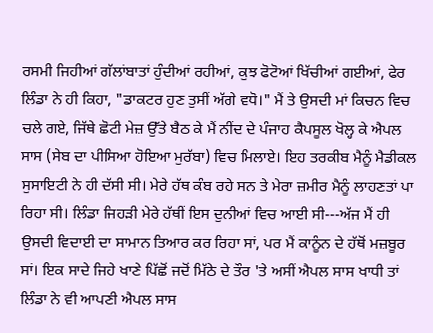ਰਸਮੀ ਜਿਹੀਆਂ ਗੱਲਾਂਬਾਤਾਂ ਹੁੰਦੀਆਂ ਰਹੀਆਂ, ਕੁਝ ਫੋਟੋਆਂ ਖਿੱਚੀਆਂ ਗਈਆਂ, ਫੇਰ ਲਿੰਡਾ ਨੇ ਹੀ ਕਿਹਾ, "ਡਾਕਟਰ ਹੁਣ ਤੁਸੀਂ ਅੱਗੇ ਵਧੋ।" ਮੈਂ ਤੇ ਉਸਦੀ ਮਾਂ ਕਿਚਨ ਵਿਚ ਚਲੇ ਗਏ, ਜਿੱਥੇ ਛੋਟੀ ਮੇਜ਼ ਉੱਤੇ ਬੈਠ ਕੇ ਮੈਂ ਨੀਂਦ ਦੇ ਪੰਜਾਹ ਕੈਪਸੂਲ ਖੋਲ੍ਹ ਕੇ ਐਪਲ ਸਾਸ (ਸੇਬ ਦਾ ਪੀਸਿਆ ਹੋਇਆ ਮੁਰੱਬਾ) ਵਿਚ ਮਿਲਾਏ। ਇਹ ਤਰਕੀਬ ਮੈਨੂੰ ਮੈਡੀਕਲ ਸੁਸਾਇਟੀ ਨੇ ਹੀ ਦੱਸੀ ਸੀ। ਮੇਰੇ ਹੱਥ ਕੰਬ ਰਹੇ ਸਨ ਤੇ ਮੇਰਾ ਜ਼ਮੀਰ ਮੈਨੂੰ ਲਾਹਣਤਾਂ ਪਾ ਰਿਹਾ ਸੀ। ਲਿੰਡਾ ਜਿਹੜੀ ਮੇਰੇ ਹੱਥੀਂ ਇਸ ਦੁਨੀਆਂ ਵਿਚ ਆਈ ਸੀ---ਅੱਜ ਮੈਂ ਹੀ ਉਸਦੀ ਵਿਦਾਈ ਦਾ ਸਾਮਾਨ ਤਿਆਰ ਕਰ ਰਿਹਾ ਸਾਂ, ਪਰ ਮੈਂ ਕਾਨੂੰਨ ਦੇ ਹੱਥੋਂ ਮਜ਼ਬੂਰ ਸਾਂ। ਇਕ ਸਾਦੇ ਜਿਹੇ ਖਾਣੇ ਪਿੱਛੋਂ ਜਦੋਂ ਮਿੱਠੇ ਦੇ ਤੌਰ 'ਤੇ ਅਸੀਂ ਐਪਲ ਸਾਸ ਖਾਧੀ ਤਾਂ ਲਿੰਡਾ ਨੇ ਵੀ ਆਪਣੀ ਐਪਲ ਸਾਸ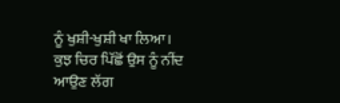ਨੂੰ ਖੁਸ਼ੀ-ਖੁਸ਼ੀ ਖਾ ਲਿਆ।
ਕੁਝ ਚਿਰ ਪਿੱਛੋਂ ਉਸ ਨੂੰ ਨੀਂਦ ਆਉਣ ਲੱਗ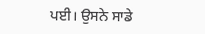ਪਈ। ਉਸਨੇ ਸਾਡੇ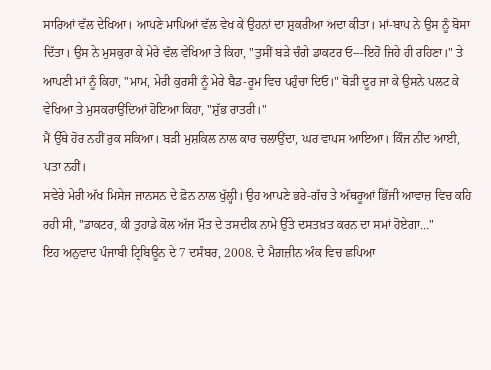ਸਾਰਿਆਂ ਵੱਲ ਦੇਖਿਆ। ਆਪਣੇ ਮਾਪਿਆਂ ਵੱਲ ਵੇਖ ਕੇ ਉਹਨਾਂ ਦਾ ਸ਼ੁਕਰੀਆ ਅਦਾ ਕੀਤਾ। ਮਾਂ-ਬਾਪ ਨੇ ਉਸ ਨੂੰ ਬੋਸਾ ਦਿੱਤਾ। ਉਸ ਨੇ ਮੁਸਕੁਰਾ ਕੇ ਮੇਰੇ ਵੱਲ ਵੇਖਿਆ ਤੇ ਕਿਹਾ, "ਤੁਸੀਂ ਬੜੇ ਚੰਗੇ ਡਾਕਟਰ ਓ---ਇਹੋ ਜਿਹੇ ਹੀ ਰਹਿਣਾ।" ਤੇ ਆਪਣੀ ਮਾਂ ਨੂੰ ਕਿਹਾ, "ਮਾਮ, ਮੇਰੀ ਕੁਰਸੀ ਨੂੰ ਮੇਰੇ ਬੈਡ-ਰੂਮ ਵਿਚ ਪਹੁੰਚਾ ਦਿਓ।" ਥੋੜੀ ਦੂਰ ਜਾ ਕੇ ਉਸਨੇ ਪਲਟ ਕੇ ਵੇਖਿਆ ਤੇ ਮੁਸਕਰਾਉਂਦਿਆਂ ਹੋਇਆ ਕਿਹਾ, "ਸ਼ੁੱਭ ਰਾਤਰੀ।"
ਮੈਂ ਉੱਥੇ ਹੋਰ ਨਹੀਂ ਰੁਕ ਸਕਿਆ। ਬੜੀ ਮੁਸ਼ਕਿਲ ਨਾਲ ਕਾਰ ਚਲਾਉਂਦਾ, ਘਰ ਵਾਪਸ ਆਇਆ। ਕਿੰਜ ਨੀਂਦ ਆਈ, ਪਤਾ ਨਹੀਂ।
ਸਵੇਰੇ ਮੇਰੀ ਅੱਖ ਮਿਸੇਜ ਜਾਨਸਨ ਦੇ ਫ਼ੋਨ ਨਾਲ ਖੁੱਲ੍ਹੀ। ਉਹ ਆਪਣੇ ਭਰੇ-ਗੱਚ ਤੇ ਅੱਥਰੂਆਂ ਭਿੱਜੀ ਆਵਾਜ਼ ਵਿਚ ਕਹਿ ਰਹੀ ਸੀ, "ਡਾਕਟਰ, ਕੀ ਤੁਹਾਡੇ ਕੋਲ ਅੱਜ ਮੌਤ ਦੇ ਤਸਦੀਕ ਨਾਮੇ ਉੱਤੇ ਦਸਤਖ਼ਤ ਕਰਨ ਦਾ ਸਮਾਂ ਹੋਏਗਾ…"
ਇਹ ਅਨੁਵਾਦ ਪੰਜਾਬੀ ਟ੍ਰਿਬਿਊਨ ਦੇ 7 ਦਸੰਬਰ, 2008. ਦੇ ਮੈਗ਼ਜ਼ੀਨ ਅੰਕ ਵਿਚ ਛਪਿਆ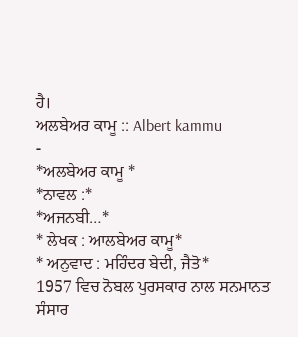ਹੈ।
ਅਲਬੇਅਰ ਕਾਮੂ :: Albert kammu
-
*ਅਲਬੇਅਰ ਕਾਮੂ *
*ਨਾਵਲ :*
*ਅਜਨਬੀ…*
* ਲੇਖਕ : ਆਲਬੇਅਰ ਕਾਮੂ*
* ਅਨੁਵਾਦ : ਮਹਿੰਦਰ ਬੇਦੀ, ਜੈਤੋ*
1957 ਵਿਚ ਨੋਬਲ ਪੁਰਸਕਾਰ ਨਾਲ ਸਨਮਾਨਤ ਸੰਸਾਰ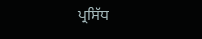ਪ੍ਰਸਿੱਧ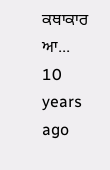ਕਥਾਕਾਰ ਆ...
10 years ago